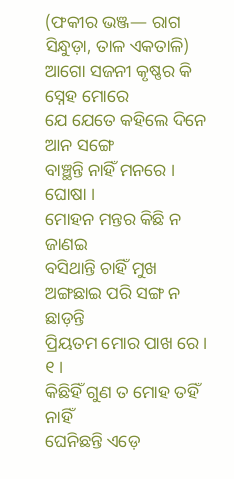(ଫକୀର ଭଞ୍ଜ— ରାଗ ସିନ୍ଧୁଡ଼ା, ତାଳ ଏକତାଳି)
ଆଗୋ ସଜନୀ କୃଷ୍ଣର କି ସ୍ନେହ ମୋରେ
ଯେ ଯେତେ କହିଲେ ଦିନେ ଆନ ସଙ୍ଗେ
ବାଞ୍ଛନ୍ତି ନାହିଁ ମନରେ । ଘୋଷା ।
ମୋହନ ମନ୍ତର କିଛି ନ ଜାଣଇ
ବସିଥାନ୍ତି ଚାହିଁ ମୁଖ
ଅଙ୍ଗଛାଇ ପରି ସଙ୍ଗ ନ ଛାଡ଼ନ୍ତି
ପ୍ରିୟତମ ମୋର ପାଖ ରେ । ୧ ।
କିଛିହିଁ ଗୁଣ ତ ମୋହ ତହିଁ ନାହିଁ
ଘେନିଛନ୍ତି ଏଡ଼େ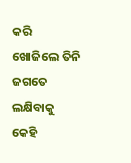କରି
ଖୋଜିଲେ ତିନି ଜଗତେ ଲକ୍ଷିବାକୁ
କେହି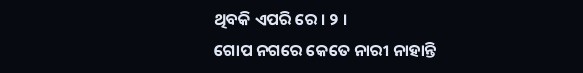ଥିବକି ଏପରି ରେ । ୨ ।
ଗୋପ ନଗରେ କେତେ ନାରୀ ନାହାନ୍ତି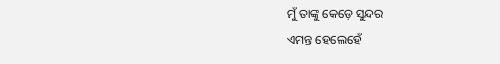ମୁଁ ତାଙ୍କୁ କେଡ଼େ ସୁନ୍ଦର
ଏମନ୍ତ ହେଲେହେଁ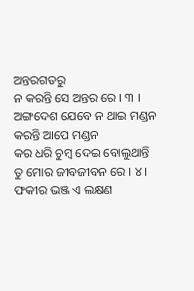ଅନ୍ତରଗତରୁ
ନ କରନ୍ତି ସେ ଅନ୍ତର ରେ । ୩ ।
ଅଙ୍ଗଦେଶ ଯେବେ ନ ଥାଇ ମଣ୍ଡନ
କରନ୍ତି ଆପେ ମଣ୍ଡନ
କର ଧରି ଚୁମ୍ବ ଦେଇ ବୋଲୁଥାନ୍ତି
ତୁ ମୋର ଜୀବଜୀବନ ରେ । ୪ ।
ଫକୀର ଭଞ୍ଜ ଏ ଲକ୍ଷଣ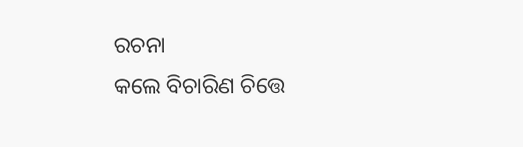ରଚନା
କଲେ ବିଚାରିଣ ଚିତ୍ତେ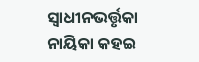ସ୍ୱାଧୀନଭର୍ତ୍ତୃକା ନାୟିକା କହଇ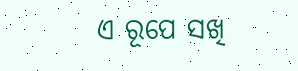ଏ ରୂପେ ସଖି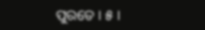ପୁରତେ । ୫ ।